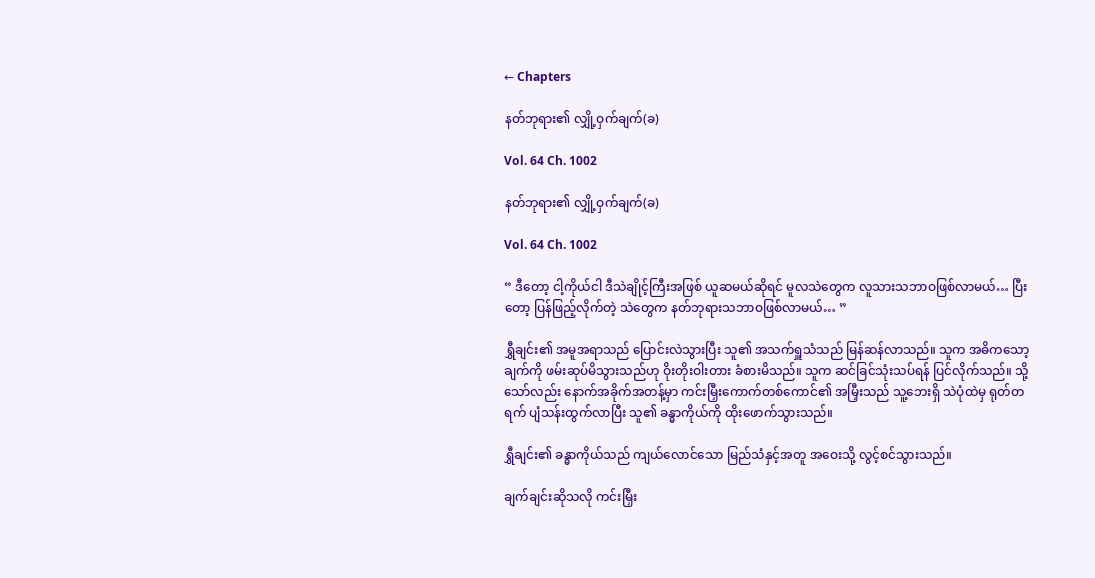← Chapters

နတ်ဘုရား၏ လျှို့ဝှက်ချက်(ခ)

Vol. 64 Ch. 1002

နတ်ဘုရား၏ လျှို့ဝှက်ချက်(ခ)

Vol. 64 Ch. 1002

“ ဒီတော့ ငါ့ကိုယ်ငါ ဒီသဲချိုင့်ကြီးအဖြစ် ယူဆမယ်ဆိုရင် မူလသဲတွေက လူသားသဘာဝဖြစ်လာမယ်… ပြီးတော့ ပြန်ဖြည့်လိုက်တဲ့ သဲတွေက နတ်ဘုရားသဘာဝဖြစ်လာမယ်… ”

ရွှီချင်း၏ အမူအရာသည် ပြောင်းလဲသွားပြီး သူ၏ အသက်ရှူသံသည် မြန်ဆန်လာသည်။ သူက အဓိကသော့ချက်ကို ဖမ်းဆုပ်မိသွားသည်ဟု ဝိုးတိုးဝါးတား ခံစားမိသည်။ သူက ဆင်ခြင်သုံးသပ်ရန် ပြင်လိုက်သည်။ သို့သော်လည်း နောက်အခိုက်အတန့်မှာ ကင်းမြှီးကောက်တစ်ကောင်၏ အမြှီးသည် သူ့ဘေးရှိ သဲပုံထဲမှ ရုတ်တရက် ပျံသန်းထွက်လာပြီး သူ၏ ခန္ဓာကိုယ်ကို ထိုးဖောက်သွားသည်။

ရွှီချင်း၏ ခန္ဓာကိုယ်သည် ကျယ်လောင်သော မြည်သံနှင့်အတူ အဝေးသို့ လွင့်စင်သွားသည်။

ချက်ချင်းဆိုသလို ကင်းမြှီး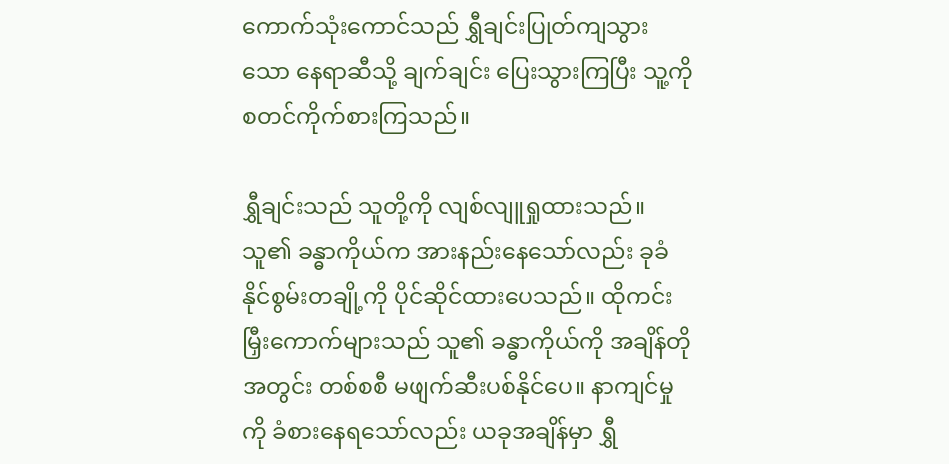ကောက်သုံးကောင်သည် ရွှီချင်းပြုတ်ကျသွားသော နေရာဆီသို့ ချက်ချင်း ပြေးသွားကြပြီး သူ့ကို စတင်ကိုက်စားကြသည်။

ရွှီချင်းသည် သူတို့ကို လျစ်လျူရှုထားသည်။ သူ၏ ခန္ဓာကိုယ်က အားနည်းနေသော်လည်း ခုခံနိုင်စွမ်းတချို့ကို ပိုင်ဆိုင်ထားပေသည်။ ထိုကင်းမြှီးကောက်များသည် သူ၏ ခန္ဓာကိုယ်ကို အချိန်တိုအတွင်း တစ်စစီ မဖျက်ဆီးပစ်နိုင်ပေ။ နာကျင်မှုကို ခံစားနေရသော်လည်း ယခုအချိန်မှာ ရွှီ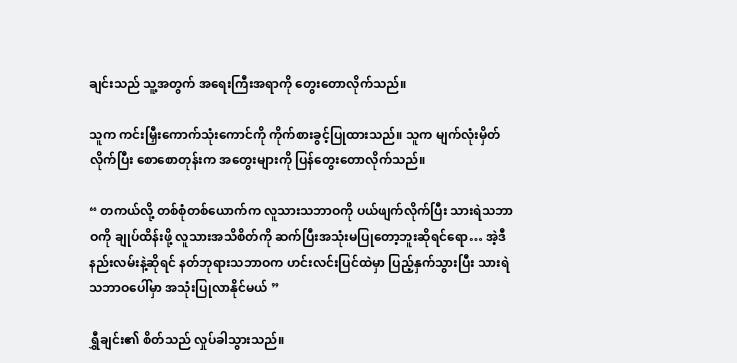ချင်းသည် သူ့အတွက် အရေးကြီးအရာကို တွေးတောလိုက်သည်။

သူက ကင်းမြှီးကောက်သုံးကောင်ကို ကိုက်စားခွင့်ပြုထားသည်။ သူက မျက်လုံးမှိတ်လိုက်ပြီး စောစောတုန်းက အတွေးများကို ပြန်တွေးတောလိုက်သည်။

“ တကယ်လို့ တစ်စုံတစ်ယောက်က လူသားသဘာဝကို ပယ်ဖျက်လိုက်ပြီး သားရဲသဘာဝကို ချုပ်ထိန်းဖို့ လူသားအသိစိတ်ကို ဆက်ပြီးအသုံးမပြုတော့ဘူးဆိုရင်ရော… အဲ့ဒီနည်းလမ်းနဲ့ဆိုရင် နတ်ဘုရားသဘာဝက ဟင်းလင်းပြင်ထဲမှာ ပြည့်နှက်သွားပြီး သားရဲသဘာဝပေါ်မှာ အသုံးပြုလာနိုင်မယ် ”

ရွှီချင်း၏ စိတ်သည် လှုပ်ခါသွားသည်။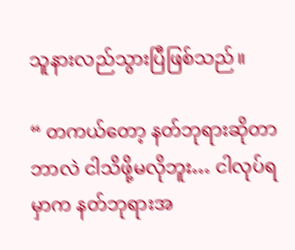သူနားလည်သွားပြီဖြစ်သည်။

“ တကယ်တော့ နတ်ဘုရားဆိုတာ ဘာလဲ ငါသိဖို့မလိုဘူး… ငါလုပ်ရမှာက နတ်ဘုရားအ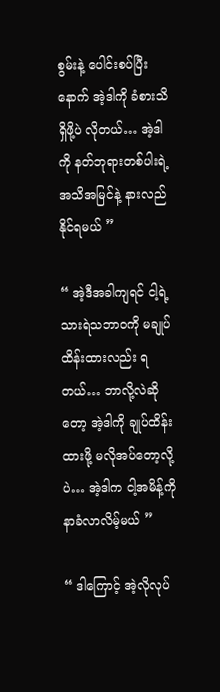စွမ်းနဲ့ ပေါင်းစပ်ပြီးနောက် အဲ့ဒါကို ခံစားသိရှိဖို့ပဲ လိုတယ်… အဲ့ဒါကို နတ်ဘုရားတစ်ပါးရဲ့ အသိအမြင်နဲ့ နားလည်နိုင်ရမယ် ”

“ အဲ့ဒီအခါကျရင် ငါ့ရဲ့ သားရဲသဘာဝကို မချုပ်ထိန်းထားလည်း ရတယ်… ဘာလို့လဲဆိုတော့ အဲ့ဒါကို ချုပ်ထိန်းထားဖို့ မလိုအပ်တော့လို့ပဲ… အဲ့ဒါက ငါ့အမိန့်ကို နာခံလာလိမ့်မယ် ”

“ ဒါကြောင့် အဲ့လိုလုပ်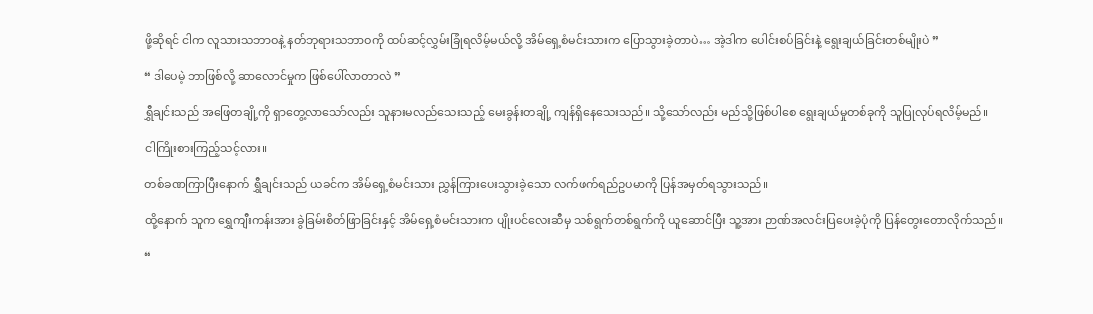ဖို့ဆိုရင် ငါက လူသားသဘာဝနဲ့ နတ်ဘုရားသဘာဝကို ထပ်ဆင့်လွှမ်းခြုံရလိမ့်မယ်လို့ အိမ်ရှေ့စံမင်းသားက ပြောသွားခဲ့တာပဲ… အဲ့ဒါက ပေါင်းစပ်ခြင်းနဲ့ ရွေးချယ်ခြင်းတစ်မျိုးပဲ ”

“ ဒါပေမဲ့ ဘာဖြစ်လို့ ဆာလောင်မှုက ဖြစ်ပေါ်လာတာလဲ ”

ရွှီချင်းသည် အဖြေတချို့ကို ရှာတွေ့လာသော်လည်း သူနားမလည်သေးသည့် မေးခွန်းတချို့ ကျန်ရှိနေသေးသည်။ သို့သော်လည်း မည်သို့ဖြစ်ပါစေ ရွေးချယ်မှုတစ်ခုကို သူပြုလုပ်ရလိမ့်မည်။

ငါကြိုးစားကြည့်သင့်လား။

တစ်ခဏကြာပြီးနောက် ရွှီချင်းသည် ယခင်က အိမ်ရှေ့စံမင်းသား ညွှန်ကြားပေးသွားခဲ့သော လက်ဖက်ရည်ဥပမာကို ပြန်အမှတ်ရသွားသည်။

ထို့နောက် သူက ရွှေကျီးကန်းအား ခွဲခြမ်းစိတ်ဖြာခြင်းနှင့် အိမ်ရှေ့စံမင်းသားက ပျိုးပင်လေးဆီမှ သစ်ရွက်တစ်ရွက်ကို ယူဆောင်ပြီး သူ့အား ဉာဏ်အလင်းပြပေးခဲ့ပုံကို ပြန်တွေးတောလိုက်သည်။

“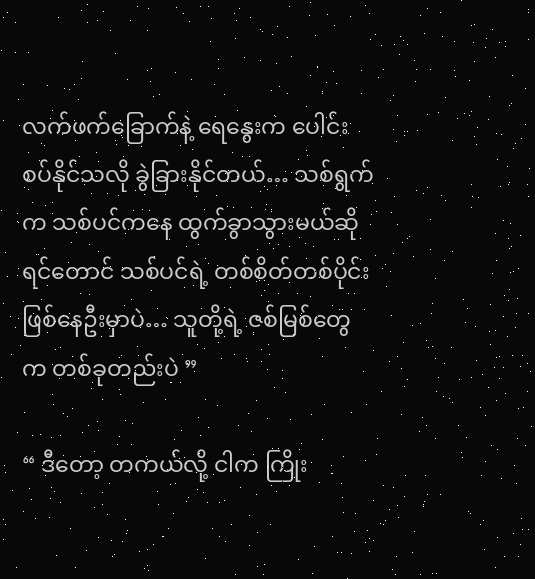လက်ဖက်ခြောက်နဲ့ ရေနွေးက ပေါင်းစပ်နိုင်သလို ခွဲခြားနိုင်တယ်… သစ်ရွက်က သစ်ပင်ကနေ ထွက်ခွာသွားမယ်ဆိုရင်တောင် သစ်ပင်ရဲ့ တစ်စိတ်တစ်ပိုင်း ဖြစ်နေဦးမှာပဲ… သူတို့ရဲ့ ဇစ်မြစ်တွေက တစ်ခုတည်းပဲ ”

“ ဒီတော့ တကယ်လို့ ငါက ကြိုး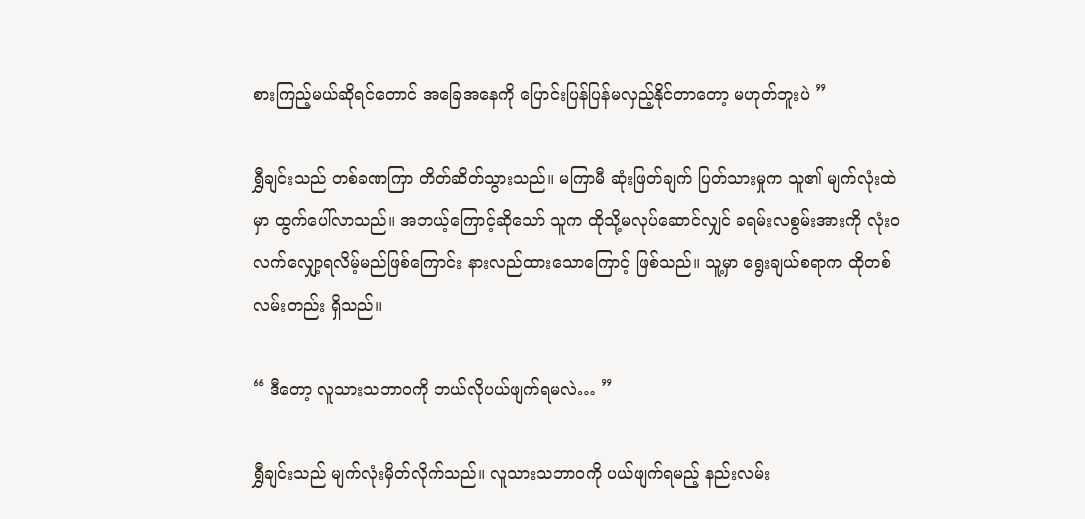စားကြည့်မယ်ဆိုရင်တောင် အခြေအနေကို ပြောင်းပြန်ပြန်မလှည့်နိုင်တာတော့ မဟုတ်ဘူးပဲ ”

ရွှီချင်းသည် တစ်ခဏကြာ တိတ်ဆိတ်သွားသည်။ မကြာမီ ဆုံးဖြတ်ချက် ပြတ်သားမှုက သူ၏ မျက်လုံးထဲမှာ ထွက်ပေါ်လာသည်။ အဘယ့်ကြောင့်ဆိုသော် သူက ထိုသို့မလုပ်ဆောင်လျှင် ခရမ်းလစွမ်းအားကို လုံးဝလက်လျှော့ရလိမ့်မည်ဖြစ်ကြောင်း နားလည်ထားသောကြောင့် ဖြစ်သည်။ သူ့မှာ ရွေးချယ်စရာက ထိုတစ်လမ်းတည်း ရှိသည်။

“ ဒီတော့ လူသားသဘာဝကို ဘယ်လိုပယ်ဖျက်ရမလဲ… ”

ရွှီချင်းသည် မျက်လုံးမှိတ်လိုက်သည်။ လူသားသဘာဝကို ပယ်ဖျက်ရမည့် နည်းလမ်း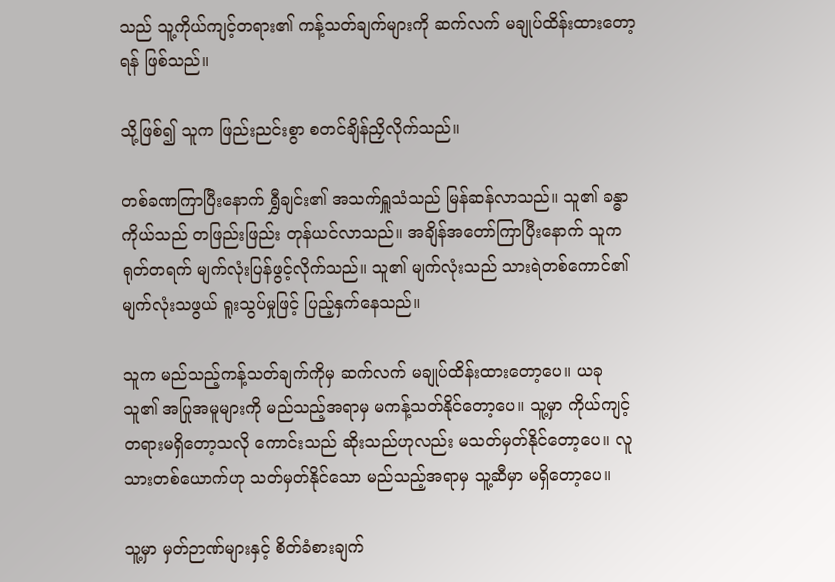သည် သူ့ကိုယ်ကျင့်တရား၏ ကန့်သတ်ချက်များကို ဆက်လက် မချုပ်ထိန်းထားတော့ရန် ဖြစ်သည်။

သို့ဖြစ်၍ သူက ဖြည်းညင်းစွာ စတင်ချိန်ညှိလိုက်သည်။

တစ်ခဏကြာပြီးနောက် ရွှီချင်း၏ အသက်ရှူသံသည် မြန်ဆန်လာသည်။ သူ၏ ခန္ဓာကိုယ်သည် တဖြည်းဖြည်း တုန်ယင်လာသည်။ အချိန်အတော်ကြာပြီးနောက် သူက ရုတ်တရက် မျက်လုံးပြန်ဖွင့်လိုက်သည်။ သူ၏ မျက်လုံးသည် သားရဲတစ်ကောင်၏ မျက်လုံးသဖွယ် ရူးသွပ်မှုဖြင့် ပြည့်နှက်နေသည်။

သူက မည်သည့်ကန့်သတ်ချက်ကိုမှ ဆက်လက် မချုပ်ထိန်းထားတော့ပေ။ ယခု သူ၏ အပြုအမူများကို မည်သည့်အရာမှ မကန့်သတ်နိုင်တော့ပေ။ သူ့မှာ ကိုယ်ကျင့်တရားမရှိတော့သလို ကောင်းသည် ဆိုးသည်ဟုလည်း မသတ်မှတ်နိုင်တော့‌ပေ။ လူသားတစ်ယောက်ဟု သတ်မှတ်နိုင်သော မည်သည့်အရာမှ သူ့ဆီမှာ မရှိတော့ပေ။

သူ့မှာ မှတ်ဉာဏ်များနှင့် စိတ်ခံစားချက်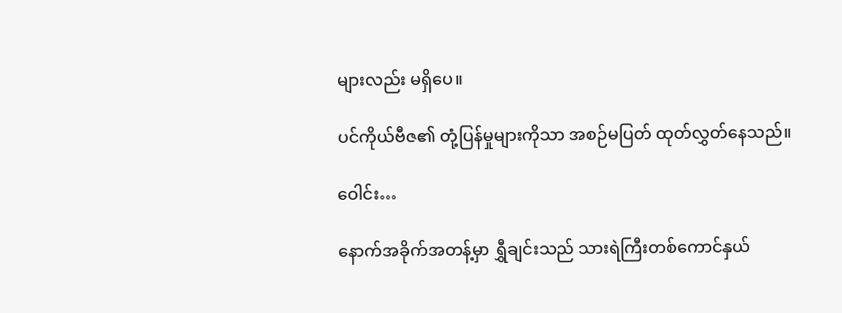များလည်း မရှိပေ။

ပင်ကိုယ်ဗီဇ၏ တုံ့ပြန်မှုများကိုသာ အစဉ်မပြတ် ထုတ်လွှတ်နေသည်။

ဝေါင်း…

နောက်အခိုက်အတန့်မှာ ရွှီချင်းသည် သားရဲကြီးတစ်ကောင်နှယ်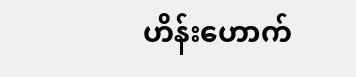ဟိန်းဟောက်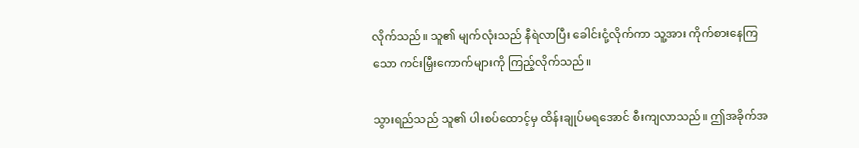လိုက်သည်။ သူ၏ မျက်လုံးသည် နီရဲလာပြီး ခေါင်းငုံ့လိုက်ကာ သူ့အား ကိုက်စားနေကြသော ကင်းမြှီးကောက်များကို ကြည့်လိုက်သည်။

သွားရည်သည် သူ၏ ပါးစပ်ထောင့်မှ ထိန်းချုပ်မရအောင် စီးကျလာသည်။ ဤအခိုက်အ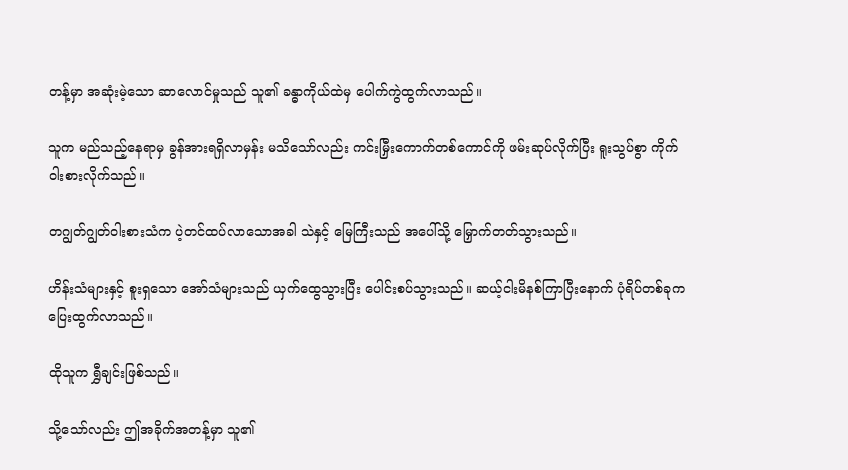တန့်မှာ အဆုံးမဲ့သော ဆာလောင်မှုသည် သူ၏ ခန္ဓာကိုယ်ထဲမှ ပေါက်ကွဲထွက်လာသည်။

သူက မည်သည့်နေရာမှ ခွန်အားရရှိလာမှန်း မသိသော်လည်း ကင်းမြှီးကောက်တစ်ကောင်ကို ဖမ်းဆုပ်လိုက်ပြီး ရူးသွပ်စွာ ကိုက်ဝါးစားလိုက်သည်။

တဂျွတ်ဂျွတ်ဝါးစားသံက ပဲ့တင်ထပ်လာသောအခါ သဲနှင့် မြေကြီးသည် အပေါ်သို့ မြှောက်တတ်သွားသည်။

ဟိန်းသံများနှင့် စူးရှသော အော်သံများသည် ယှက်ထွေသွားပြီး ပေါင်းစပ်သွားသည်။ ဆယ့်ငါးမိနစ်ကြာပြီးနောက် ပုံရိပ်တစ်ခုက ပြေးထွက်လာသည်။

ထိုသူက ရွှီချင်းဖြစ်သည်။

သို့သော်လည်း ဤအခိုက်အတန့်မှာ သူ၏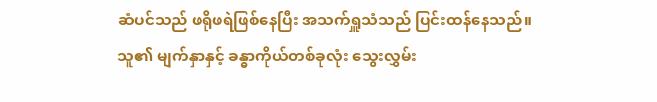ဆံပင်သည် ဖရိုဖရဲဖြစ်နေပြီး အသက်ရှူသံသည် ပြင်းထန်နေသည်။ သူ၏ မျက်နှာနှင့် ခန္ဓာကိုယ်တစ်ခုလုံး သွေးလွှမ်း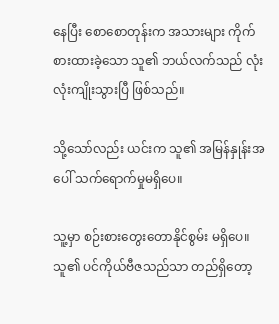နေပြီး စောစောတုန်းက အသားများ ကိုက်စားထားခဲ့သော သူ၏ ဘယ်လက်သည် လုံးလုံးကျိုးသွားပြီ ဖြစ်သည်။

သို့သော်လည်း ယင်းက သူ၏ အမြန်နှုန်းအပေါ် သက်ရောက်မှုမရှိပေ။

သူ့မှာ စဉ်းစားတွေးတောနိုင်စွမ်း မရှိပေ။ သူ၏ ပင်ကိုယ်ဗီဇသည်သာ တည်ရှိတော့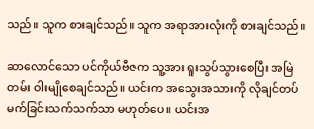သည်။ သူက စားချင်သည်။ သူက အရာအားလုံးကို စားချင်သည်။

ဆာလောင်သော ပင်ကိုယ်ဗီဇက သူ့အား ရူးသွပ်သွားစေပြီး အမြဲတမ်း ဝါးမျိုစေချင်သည်။ ယင်းက အသွေးအသားကို လိုချင်တပ်မက်ခြင်းသက်သက်သာ မဟုတ်ပေ။ ယင်းအ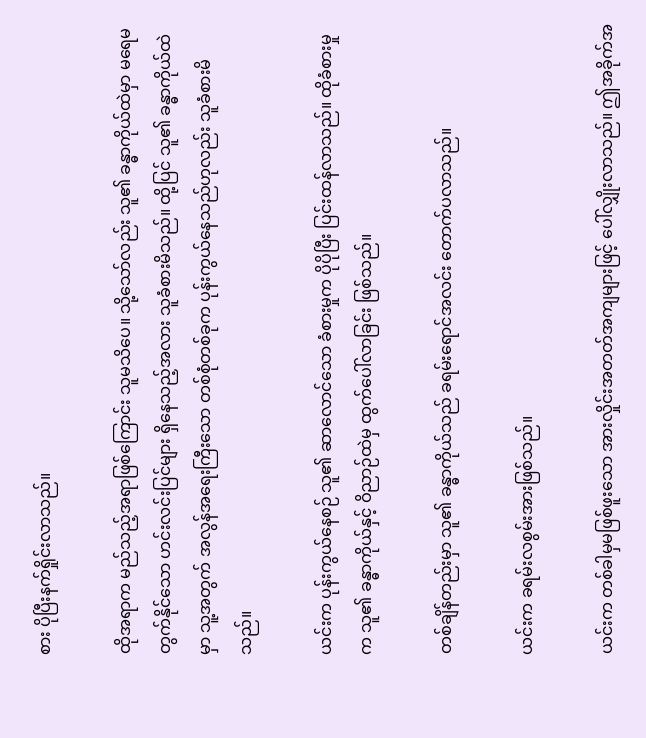စား ပိုပြီးနက်ရှိုင်းလာသည်။

ထိုအရာက မည်သည့်အရာဖြစ်ကြောင်း သူမသိပေ။ သို့သော်လည်း သူ၏ ခန္ဓာကိုယ်ထဲမှာ မရေမတွက်နိုင်သော ဟင်းလင်းပြင်များ ရှိနေသည့်အလား သူခံစားမိသည်။ ထို့ပြင် သူ၏ ခန္ဓာကိုယ်ထဲမှာ သူ့အတွက် အလွန်အရေးကြီးသော တစ်စုံတစ်ခုက ပုန်းကွယ်နေသည်ဟုလည်း သူခံစားမိသည်။

ယင်းက ပုန်းကွယ်နေစဉ် သူ၏ ဆာလောင်သော ခံစားမှုက ပိုပိုပြီး ပြင်းထန်လာသည်။ ထိုခံစားမှုက သူ၏ ခန္ဓာကိုယ်နှင့် ဝိညာဉ်ထဲမှ ထွက်ပေါ်လာခြင်း ဖြစ်သည်။

တစ်ချိန်တည်းမှာ သူ၏ ခန္ဓာကိုယ်သည် ခရမ်းရောင်အလင်း တောက်ပလာသည်။

ယင်းက ခရမ်းလစွမ်းအားဖြစ်သည်။

ယင်းက တစ်ခါမှမဖြစ်ဖူးသော အားလှိုင်းအတတ်အကျများဖြင့် ပေါ်လျှိုးလာသည်။ ဤအခိုက်အ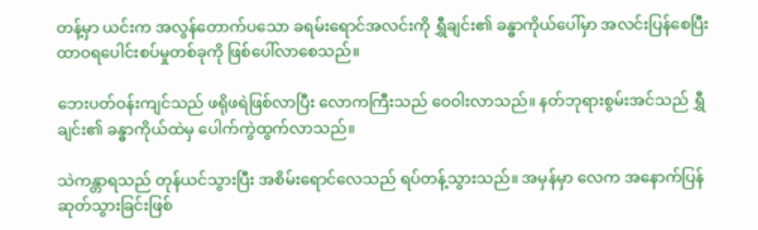တန့်မှာ ယင်းက အလွန်တောက်ပသော ခရမ်းရောင်အလင်းကို ရွှီချင်း၏ ခန္ဓာကိုယ်ပေါ်မှာ အလင်းပြန်စေပြီး ထာဝရပေါင်းစပ်မှုတစ်ခုကို ဖြစ်ပေါ်လာစေသည်။

ဘေးပတ်ဝန်းကျင်သည် ဖရိုဖရဲဖြစ်လာပြီး လောကကြီးသည် ဝေဝါးလာသည်။ နတ်ဘုရားစွမ်းအင်သည် ရွှီချင်း၏ ခန္ဓာကိုယ်ထဲမှ ပေါက်ကွဲထွက်လာသည်။

သဲကန္တာရသည် တုန်ယင်သွားပြီး အစိမ်းရောင်လေသည် ရပ်တန့်သွားသည်။ အမှန်မှာ လေက အနောက်ပြန်ဆုတ်သွားခြင်းဖြစ်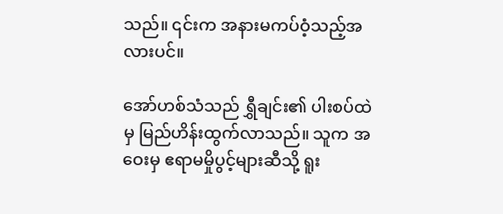သည်။ ၎င်းက အနားမကပ်ဝံ့သည့်အလားပင်။

အော်ဟစ်သံသည် ရွှီချင်း၏ ပါးစပ်ထဲမှ မြည်ဟိန်းထွက်လာသည်။ သူက အဝေးမှ ဧရာမမှိုပွင့်များဆီသို့ ရူး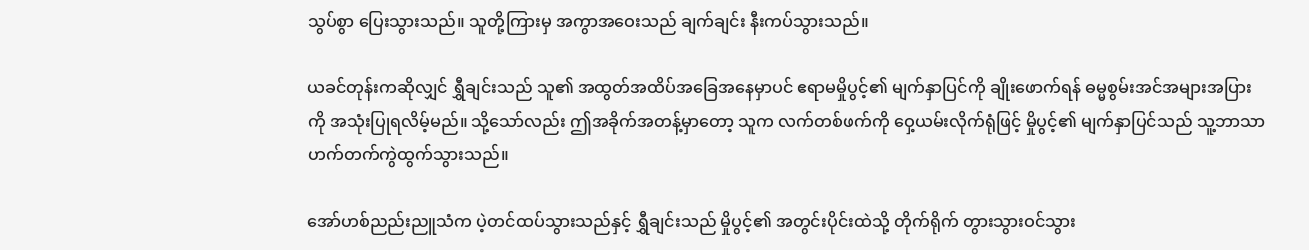သွပ်စွာ ပြေးသွားသည်။ သူတို့ကြားမှ အကွာအဝေးသည် ချက်ချင်း နီးကပ်သွားသည်။

ယခင်တုန်းကဆိုလျှင် ရွှီချင်းသည် သူ၏ အထွတ်အထိပ်အခြေအနေမှာပင် ဧရာမမှိုပွင့်၏ မျက်နှာပြင်ကို ချိုးဖောက်ရန် ဓမ္မစွမ်းအင်အများအပြားကို အသုံးပြုရလိမ့်မည်။ သို့သော်လည်း ဤအခိုက်အတန့်မှာတော့ သူက လက်တစ်ဖက်ကို ဝှေ့ယမ်းလိုက်ရုံဖြင့် မှိုပွင့်၏ မျက်နှာပြင်သည် သူ့ဘာသာ ဟက်တက်ကွဲထွက်သွားသည်။

အော်ဟစ်ညည်းညူသံက ပဲ့တင်ထပ်သွားသည်နှင့် ရွှီချင်းသည် မှိုပွင့်၏ အတွင်းပိုင်းထဲသို့ တိုက်ရိုက် တွားသွားဝင်သွား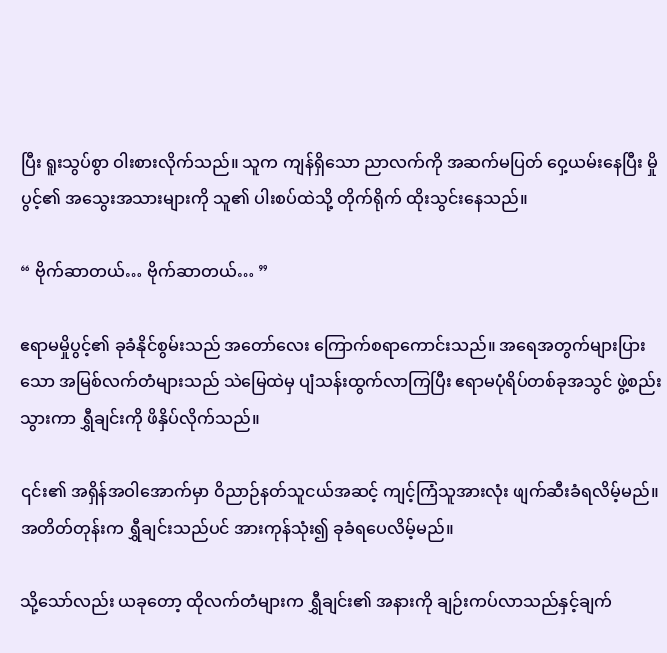ပြီး ရူးသွပ်စွာ ဝါးစားလိုက်သည်။ သူက ကျန်ရှိသော ညာလက်ကို အဆက်မပြတ် ဝှေ့ယမ်းနေပြီး မှိုပွင့်၏ အသွေးအသားများကို သူ၏ ပါးစပ်ထဲသို့ တိုက်ရိုက် ထိုးသွင်းနေသည်။

“ ဗိုက်ဆာတယ်… ဗိုက်ဆာတယ်… ”

ဧရာမမှိုပွင့်၏ ခုခံနိုင်စွမ်းသည် အတော်လေး ကြောက်စရာကောင်းသည်။ အရေအတွက်များပြားသော အမြစ်လက်တံများသည် သဲမြေထဲမှ ပျံသန်းထွက်လာကြပြီး ဧရာမပုံရိပ်တစ်ခုအသွင် ဖွဲ့စည်းသွားကာ ရွှီချင်းကို ဖိနှိပ်လိုက်သည်။

၎င်း၏ အရှိန်အဝါအောက်မှာ ဝိညာဉ်နတ်သူငယ်အဆင့် ကျင့်ကြံသူအားလုံး ဖျက်ဆီးခံရလိမ့်မည်။ အတိတ်တုန်းက ရွှီချင်းသည်ပင် အားကုန်သုံး၍ ခုခံရပေလိမ့်မည်။

သို့သော်လည်း ယခုတော့ ထိုလက်တံများက ရွှီချင်း၏ အနားကို ချဉ်းကပ်လာသည်နှင့်ချက်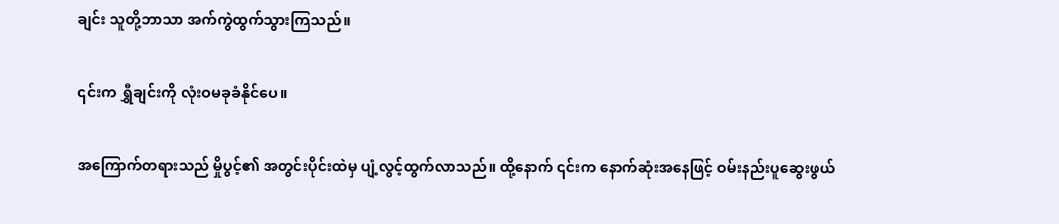ချင်း သူတို့ဘာသာ အက်ကွဲထွက်သွားကြသည်။

၎င်းက ရွှီချင်းကို လုံးဝမခုခံနိုင်ပေ။

အကြောက်တရားသည် မှိုပွင့်၏ အတွင်းပိုင်းထဲမှ ပျံ့လွင့်ထွက်လာသည်။ ထို့နောက် ၎င်းက နောက်ဆုံးအနေဖြင့် ဝမ်းနည်းပူဆွေးဖွယ်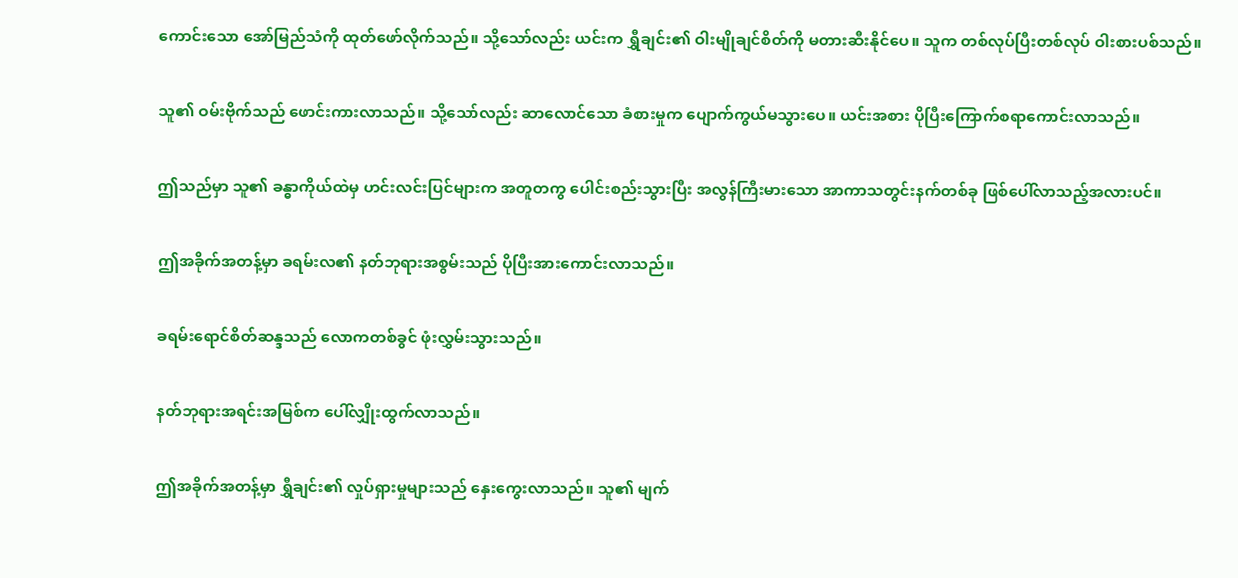ကောင်းသော အော်မြည်သံကို ထုတ်ဖော်လိုက်သည်။ သို့သော်လည်း ယင်းက ရွှီချင်း၏ ဝါးမျိုချင်စိတ်ကို မတားဆီးနိုင်ပေ။ သူက တစ်လုပ်ပြီးတစ်လုပ် ဝါးစားပစ်သည်။

သူ၏ ဝမ်းဗိုက်သည် ဖောင်းကားလာသည်။ သို့သော်လည်း ဆာလောင်သော ခံစားမှုက ပျောက်ကွယ်မသွားပေ။ ယင်းအစား ပိုပြီးကြောက်စရာကောင်းလာသည်။

ဤသည်မှာ သူ၏ ခန္ဓာကိုယ်ထဲမှ ဟင်းလင်းပြင်များက အတူတကွ ပေါင်းစည်းသွားပြီး အလွန်ကြီးမားသော အာကာသတွင်းနက်တစ်ခု ဖြစ်ပေါ်လာသည့်အလားပင်။

ဤအခိုက်အတန့်မှာ ခရမ်းလ၏ နတ်ဘုရားအစွမ်းသည် ပိုပြီးအားကောင်းလာသည်။

ခရမ်းရောင်စိတ်ဆန္ဒသည် လောကတစ်ခွင် ဖုံးလွှမ်းသွားသည်။

နတ်ဘုရားအရင်းအမြစ်က ပေါ်လျှိုးထွက်လာသည်။

ဤအခိုက်အတန့်မှာ ရွှီချင်း၏ လှုပ်ရှားမှုများသည် နှေးကွေးလာသည်။ သူ၏ မျက်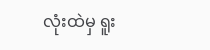လုံးထဲမှ ရူး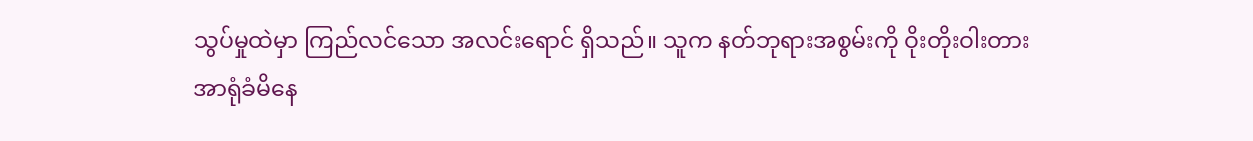သွပ်မှုထဲမှာ ကြည်လင်သော အလင်းရောင် ရှိသည်။ သူက နတ်ဘုရားအစွမ်းကို ဝိုးတိုးဝါးတား အာရုံခံမိနေ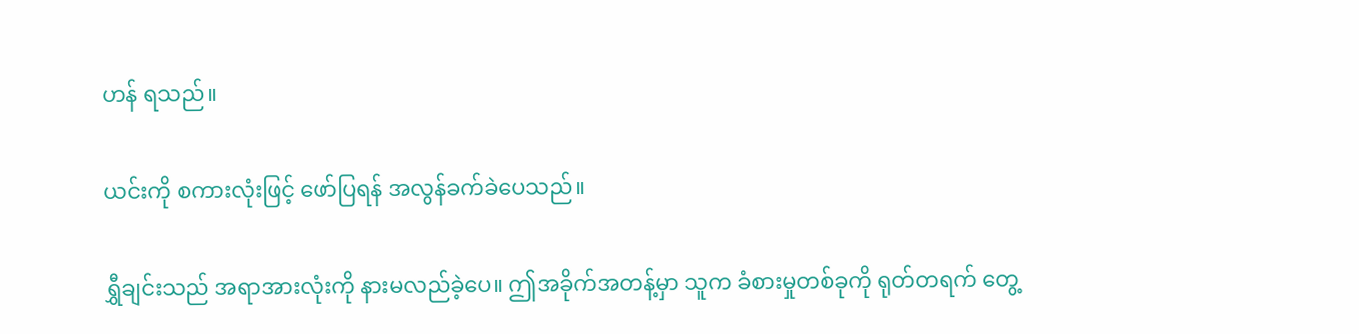ဟန် ရသည်။

ယင်းကို စကားလုံးဖြင့် ဖော်ပြရန် အလွန်ခက်ခဲပေသည်။

ရွှီချင်းသည် အရာအားလုံးကို နားမလည်ခဲ့ပေ။ ဤအခိုက်အတန့်မှာ သူက ခံစားမှုတစ်ခုကို ရုတ်တရက် တွေ့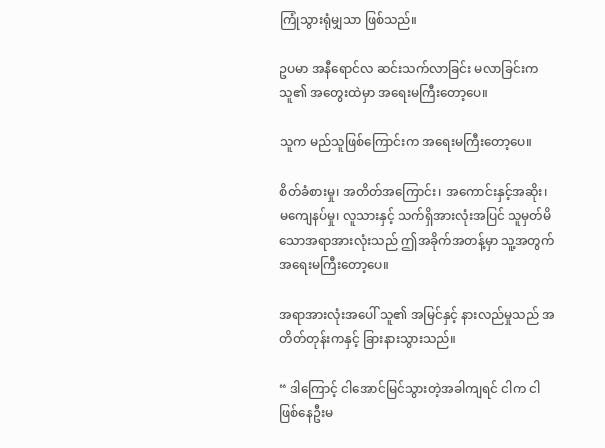ကြုံသွားရုံမျှသာ ဖြစ်သည်။

ဥပမာ အနီရောင်လ ဆင်းသက်လာခြင်း မလာခြင်းက သူ၏ အတွေးထဲမှာ အရေးမကြီးတော့ပေ။

သူက မည်သူဖြစ်ကြောင်းက အရေးမကြီးတော့ပေ။

စိတ်ခံစားမှု၊ အတိတ်အကြောင်း၊ အကောင်းနှင့်အဆိုး၊ မကျေနပ်မှု၊ လူသားနှင့် သက်ရှိအားလုံးအပြင် သူမှတ်မိသောအရာအားလုံးသည် ဤအခိုက်အတန့်မှာ သူ့အတွက် အရေးမကြီးတော့ပေ။

အရာအားလုံးအပေါ် သူ၏ အမြင်နှင့် နားလည်မှုသည် အတိတ်တုန်းကနှင့် ခြားနားသွားသည်။

“ ဒါကြောင့် ငါအောင်မြင်သွားတဲ့အခါကျရင် ငါက ငါဖြစ်နေဦးမ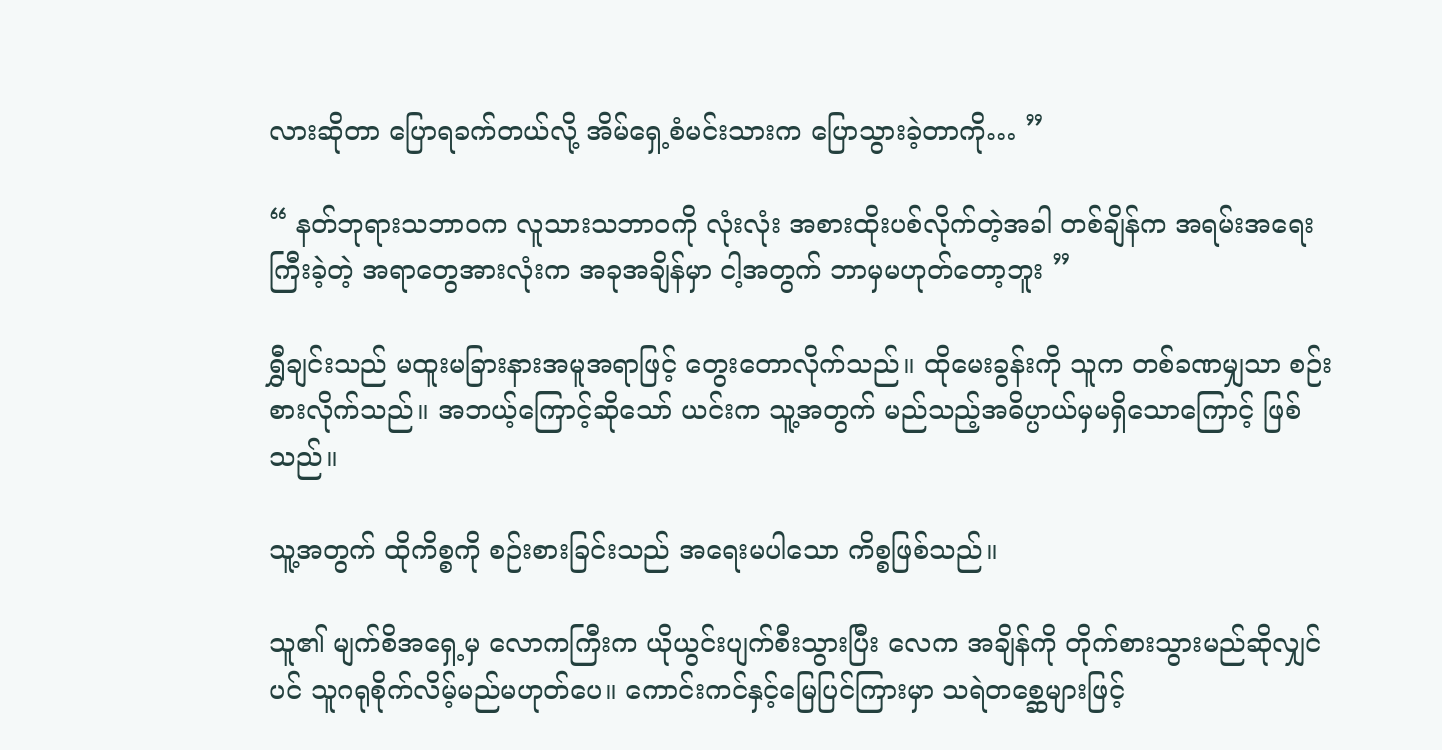လားဆိုတာ ပြောရခက်တယ်လို့ အိမ်ရှေ့စံမင်းသားက ပြောသွားခဲ့တာကို… ”

“ နတ်ဘုရားသဘာဝက လူသားသဘာဝကို လုံးလုံး အစားထိုးပစ်လိုက်တဲ့အခါ တစ်ချိန်က အရမ်းအရေးကြီးခဲ့တဲ့ အရာတွေအားလုံးက အခုအချိန်မှာ ငါ့အတွက် ဘာမှမဟုတ်တော့ဘူး ”

ရွှီချင်းသည် မထူးမခြားနားအမူအရာဖြင့် တွေးတောလိုက်သည်။ ထိုမေးခွန်းကို သူက တစ်ခဏမျှသာ စဉ်းစားလိုက်သည်။ အဘယ့်ကြောင့်ဆိုသော် ယင်းက သူ့အတွက် မည်သည့်အဓိပ္ပာယ်မှမရှိသောကြောင့် ဖြစ်သည်။

သူ့အတွက် ထိုကိစ္စကို စဉ်းစားခြင်းသည် အရေးမပါသော ကိစ္စဖြစ်သည်။

သူ၏ မျက်စိအရှေ့မှ လောကကြီးက ယိုယွင်းပျက်စီးသွားပြီး လေက အချိန်ကို တိုက်စားသွားမည်ဆိုလျှင်ပင် သူဂရုစိုက်လိမ့်မည်မဟုတ်ပေ။ ကောင်းကင်နှင့်မြေပြင်ကြားမှာ သရဲတစ္ဆေများဖြင့်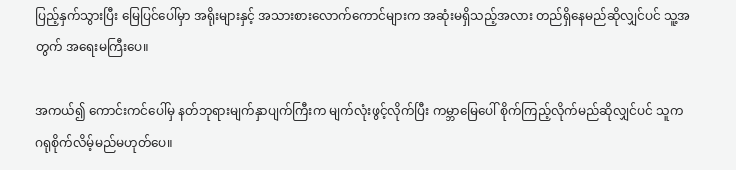ပြည့်နှက်သွားပြီး မြေပြင်ပေါ်မှာ အရိုးများနှင့် အသားစားလောက်ကောင်များက အဆုံးမရှိသည့်အလား တည်ရှိနေမည်ဆိုလျှင်ပင် သူ့အတွက် အရေးမကြီးပေ။

အကယ်၍ ကောင်းကင်ပေါ်မှ နတ်ဘုရားမျက်နှာပျက်ကြီးက မျက်လုံးဖွင့်လိုက်ပြီး ကမ္ဘာမြေပေါ် စိုက်ကြည့်လိုက်မည်ဆိုလျှင်ပင် သူက ဂရုစိုက်လိမ့်မည်မဟုတ်ပေ။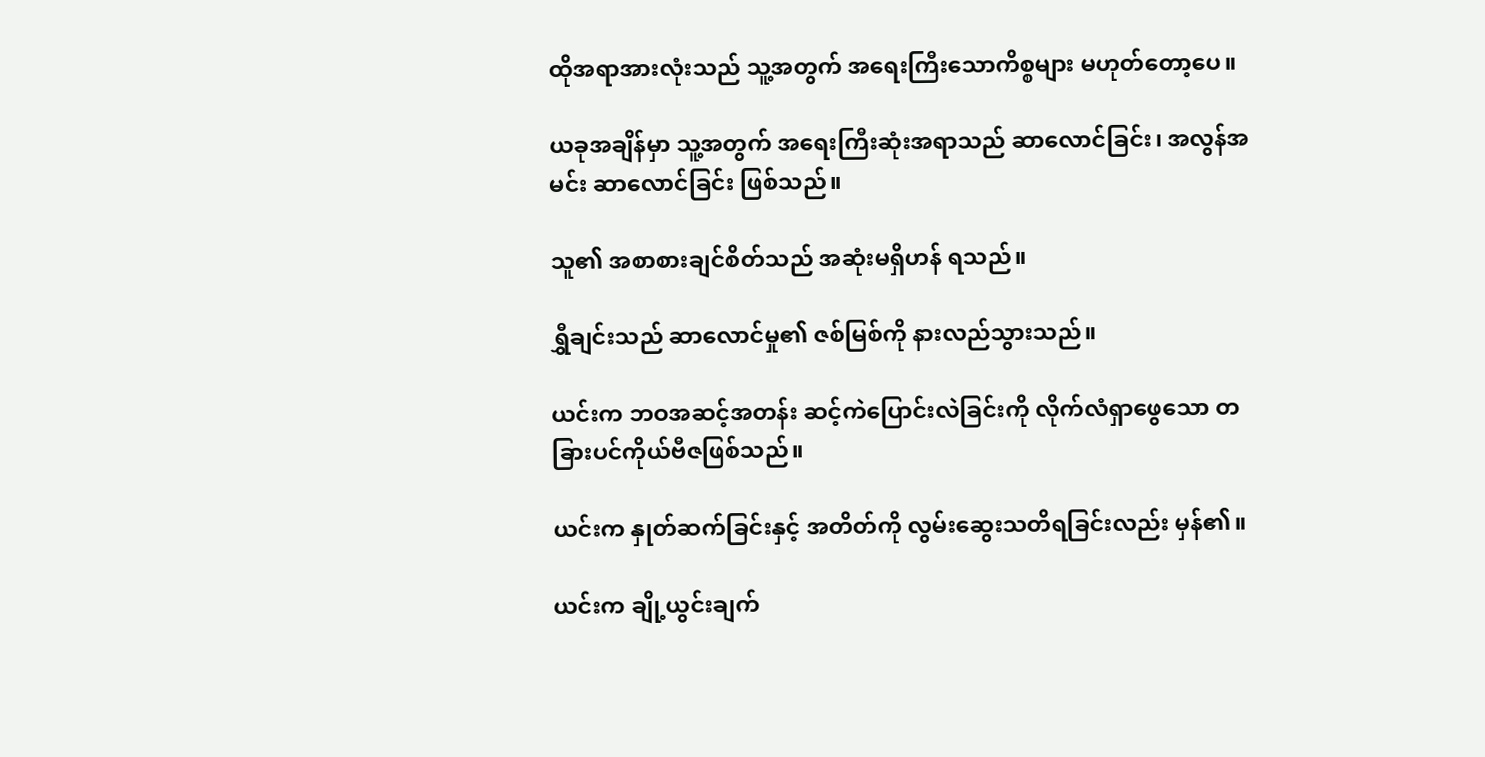ထိုအရာအားလုံးသည် သူ့အတွက် အရေးကြီးသောကိစ္စများ မဟုတ်တော့ပေ။

ယခုအချိန်မှာ သူ့အတွက် အရေးကြီးဆုံးအရာသည် ဆာလောင်ခြင်း၊ အလွန်အမင်း ဆာလောင်ခြင်း ဖြစ်သည်။

သူ၏ အစာစားချင်စိတ်သည် အဆုံးမရှိဟန် ရသည်။

ရွှီချင်းသည် ဆာလောင်မှု၏ ဇစ်မြစ်ကို နားလည်သွားသည်။

ယင်းက ဘဝအဆင့်အတန်း ဆင့်ကဲပြောင်းလဲခြင်းကို လိုက်လံရှာဖွေသော တခြားပင်ကိုယ်ဗီဇဖြစ်သည်။

ယင်းက နှုတ်ဆက်ခြင်းနှင့် အတိတ်ကို လွမ်းဆွေးသတိရခြင်းလည်း မှန်၏။

ယင်းက ချို့ယွင်းချက်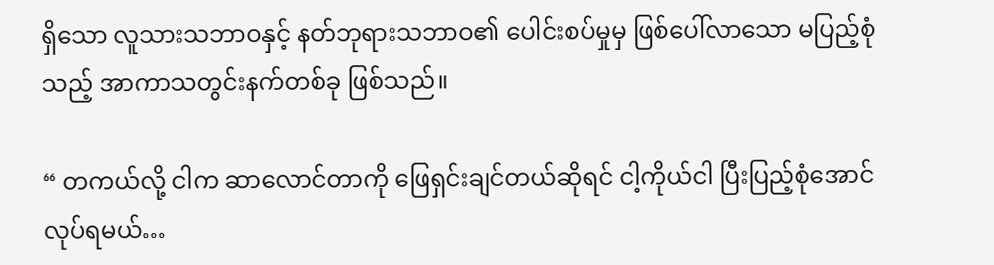ရှိသော လူသားသဘာဝနှင့် နတ်ဘုရားသဘာဝ၏ ပေါင်းစပ်မှုမှ ဖြစ်ပေါ်လာသော မပြည့်စုံသည့် အာကာသတွင်းနက်တစ်ခု ဖြစ်သည်။

“ တကယ်လို့ ငါက ဆာလောင်တာကို ဖြေရှင်းချင်တယ်ဆိုရင် ငါ့ကိုယ်ငါ ပြီးပြည့်စုံအောင် လုပ်ရမယ်…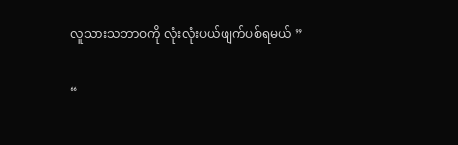လူသားသဘာဝကို လုံးလုံးပယ်ဖျက်ပစ်ရမယ် ”

“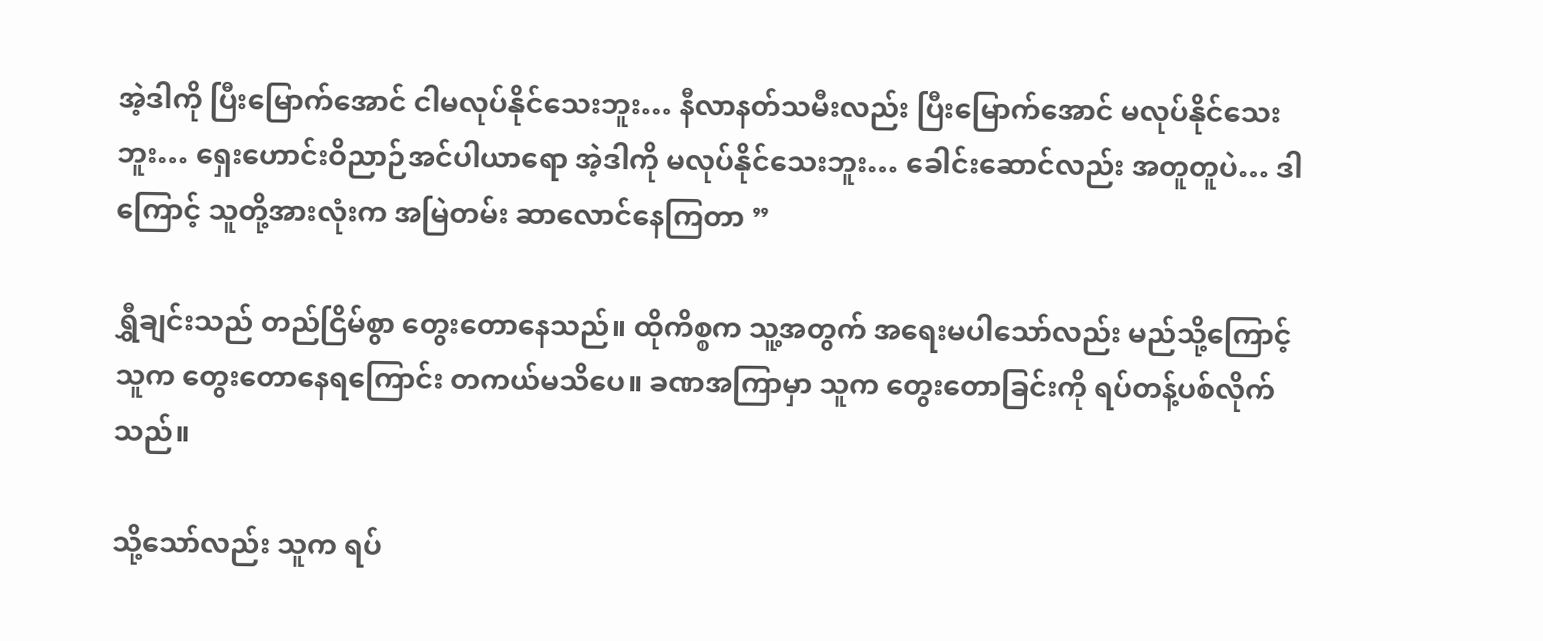အဲ့ဒါကို ပြီးမြောက်အောင် ငါမလုပ်နိုင်သေးဘူး… နီလာနတ်သမီးလည်း ပြီးမြောက်အောင် မလုပ်နိုင်သေးဘူး… ရှေးဟောင်းဝိညာဉ်အင်ပါယာရော အဲ့ဒါကို မလုပ်နိုင်သေးဘူး… ခေါင်းဆောင်လည်း အတူတူပဲ… ဒါကြောင့် သူတို့အားလုံးက အမြဲတမ်း ဆာလောင်နေကြတာ ”

ရွှီချင်းသည် တည်ငြိမ်စွာ တွေးတောနေသည်။ ထိုကိစ္စက သူ့အတွက် အရေးမပါသော်လည်း မည်သို့ကြောင့် သူက တွေးတောနေရကြောင်း တကယ်မသိပေ။ ခဏအကြာမှာ သူက တွေးတောခြင်းကို ရပ်တန့်ပစ်လိုက်သည်။

သို့သော်လည်း သူက ရပ်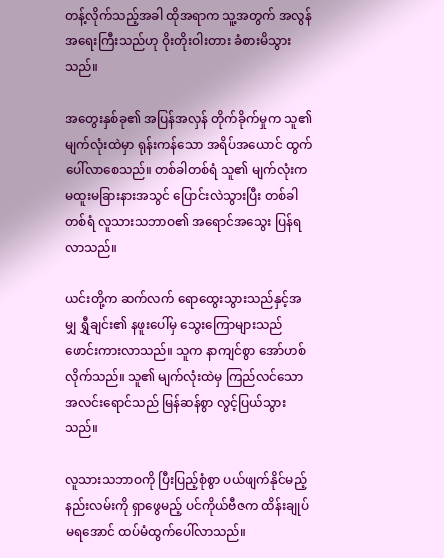တန့်လိုက်သည့်အခါ ထိုအရာက သူ့အတွက် အလွန်အရေးကြီးသည်ဟု ဝိုးတိုးဝါးတား ခံစားမိသွားသည်။

အတွေးနှစ်ခု၏ အပြန်အလှန် တိုက်ခိုက်မှုက သူ၏ မျက်လုံးထဲမှာ ရုန်းကန်သော အရိပ်အယောင် ထွက်ပေါ်လာစေသည်။ တစ်ခါတစ်ရံ သူ၏ မျက်လုံးက မထူးမခြားနားအသွင် ပြောင်းလဲသွားပြီး တစ်ခါတစ်ရံ လူသားသဘာဝ၏ အရောင်အသွေး ပြန်ရလာသည်။

ယင်းတို့က ဆက်လက် ရောထွေးသွားသည်နှင့်အမျှ ရွှီချင်း၏ နဖူးပေါ်မှ သွေးကြောများသည် ဖောင်းကားလာသည်။ သူက နာကျင်စွာ အော်ဟစ်လိုက်သည်။ သူ၏ မျက်လုံးထဲမှ ကြည်လင်သော အလင်းရောင်သည် မြန်ဆန်စွာ လွင့်ပြယ်သွားသည်။

လူသားသဘာဝကို ပြီးပြည့်စုံစွာ ပယ်ဖျက်နိုင်မည့်နည်းလမ်းကို ရှာဖွေမည့် ပင်ကိုယ်ဗီဇက ထိန်းချုပ်မရအောင် ထပ်မံထွက်ပေါ်လာသည်။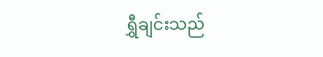ရွှီချင်းသည်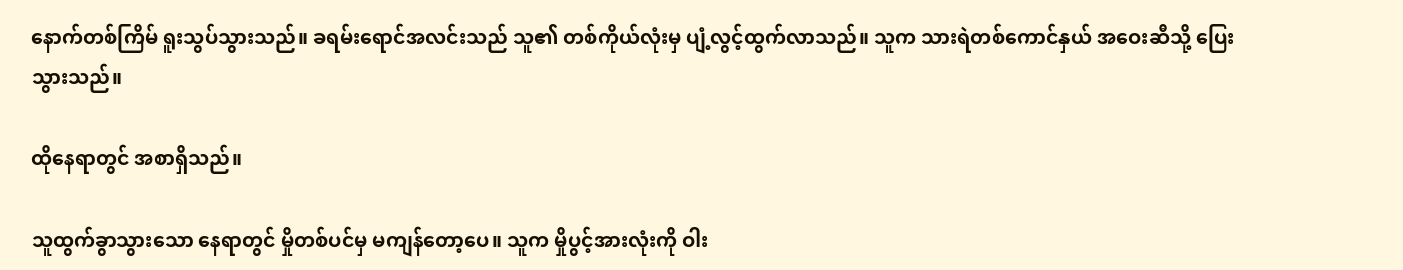နောက်တစ်ကြိမ် ရူးသွပ်သွားသည်။ ခရမ်းရောင်အလင်းသည် သူ၏ တစ်ကိုယ်လုံးမှ ပျံ့လွင့်ထွက်လာသည်။ သူက သားရဲတစ်ကောင်နှယ် အဝေးဆီသို့ ပြေးသွားသည်။

ထိုနေရာတွင် အစာရှိသည်။

သူထွက်ခွာသွားသော နေရာတွင် မှိုတစ်ပင်မှ မကျန်တော့ပေ။ သူက မှိုပွင့်အားလုံးကို ဝါး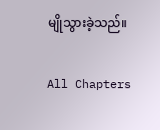မျိုသွားခဲ့သည်။

All Chapters